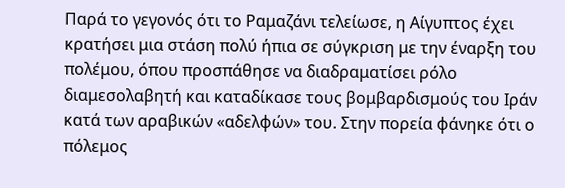Παρά το γεγονός ότι το Ραμαζάνι τελείωσε, η Αίγυπτος έχει κρατήσει μια στάση πολύ ήπια σε σύγκριση με την έναρξη του πολέμου, όπου προσπάθησε να διαδραματίσει ρόλο διαμεσολαβητή και καταδίκασε τους βομβαρδισμούς του Ιράν κατά των αραβικών «αδελφών» του. Στην πορεία φάνηκε ότι ο πόλεμος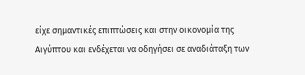είχε σημαντικές επιπτώσεις και στην οικονομία της Αιγύπτου και ενδέχεται να οδηγήσει σε αναδιάταξη των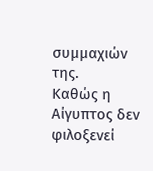συμμαχιών της.
Καθώς η Αίγυπτος δεν φιλοξενεί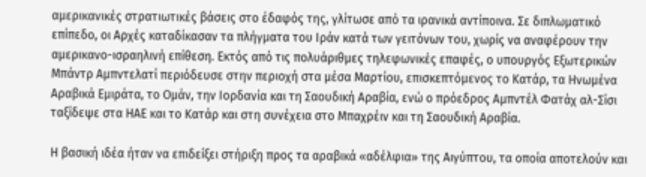αμερικανικές στρατιωτικές βάσεις στο έδαφός της, γλίτωσε από τα ιρανικά αντίποινα. Σε διπλωματικό επίπεδο, οι Αρχές καταδίκασαν τα πλήγματα του Ιράν κατά των γειτόνων του, χωρίς να αναφέρουν την αμερικανο-ισραηλινή επίθεση. Εκτός από τις πολυάριθμες τηλεφωνικές επαφές, ο υπουργός Εξωτερικών Μπάντρ Αμπντελατί περιόδευσε στην περιοχή στα μέσα Μαρτίου, επισκεπτόμενος το Κατάρ, τα Ηνωμένα Αραβικά Εμιράτα, το Ομάν, την Ιορδανία και τη Σαουδική Αραβία, ενώ ο πρόεδρος Αμπντέλ Φατάχ αλ-Σίσι ταξίδεψε στα ΗΑΕ και το Κατάρ και στη συνέχεια στο Μπαχρέιν και τη Σαουδική Αραβία.

Η βασική ιδέα ήταν να επιδείξει στήριξη προς τα αραβικά «αδέλφια» της Αιγύπτου, τα οποία αποτελούν και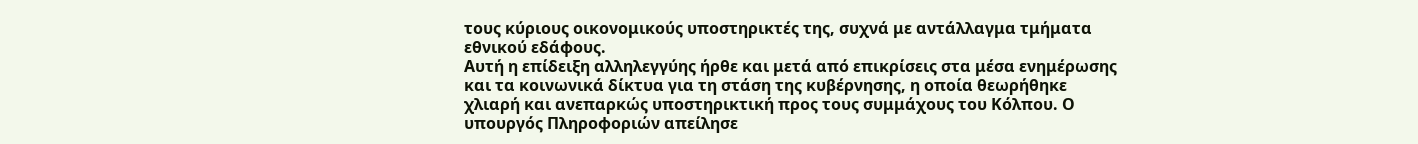τους κύριους οικονομικούς υποστηρικτές της, συχνά με αντάλλαγμα τμήματα εθνικού εδάφους.
Αυτή η επίδειξη αλληλεγγύης ήρθε και μετά από επικρίσεις στα μέσα ενημέρωσης και τα κοινωνικά δίκτυα για τη στάση της κυβέρνησης, η οποία θεωρήθηκε χλιαρή και ανεπαρκώς υποστηρικτική προς τους συμμάχους του Κόλπου. Ο υπουργός Πληροφοριών απείλησε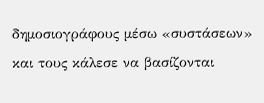δημοσιογράφους μέσω «συστάσεων» και τους κάλεσε να βασίζονται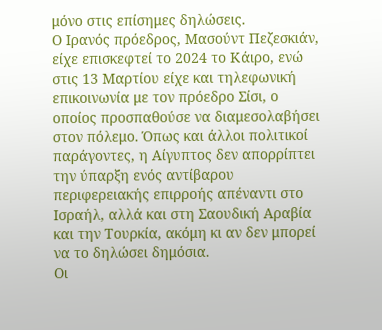μόνο στις επίσημες δηλώσεις.
Ο Ιρανός πρόεδρος, Μασούντ Πεζεσκιάν, είχε επισκεφτεί το 2024 το Κάιρο, ενώ στις 13 Μαρτίου είχε και τηλεφωνική επικοινωνία με τον πρόεδρο Σίσι, ο οποίος προσπαθούσε να διαμεσολαβήσει στον πόλεμο. Όπως και άλλοι πολιτικοί παράγοντες, η Αίγυπτος δεν απορρίπτει την ύπαρξη ενός αντίβαρου περιφερειακής επιρροής απέναντι στο Ισραήλ, αλλά και στη Σαουδική Αραβία και την Τουρκία, ακόμη κι αν δεν μπορεί να το δηλώσει δημόσια.
Οι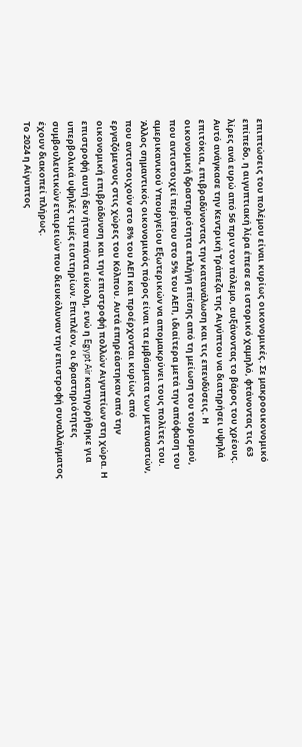επιπτώσεις του πολέμου είναι κυρίως οικονομικές. Σε μακροοικονομικό επίπεδο, η αιγυπτιακή λίρα έπεσε σε ιστορικό χαμηλό, φτάνοντας τις 63 λίρες ανά ευρώ από 56 πριν τον πόλεμο, αυξάνοντας το βάρος του χρέους. Αυτό ανάγκασε την Κεντρική Τράπεζα της Αιγύπτου να διατηρήσει υψηλά επιτόκια, επιβραδύνοντας την κατανάλωση και τις επενδύσεις. Η οικονομική δραστηριότητα επλήγη επίσης από τη μείωση του τουρισμού, που αντιστοιχεί περίπου στο 5% του ΑΕΠ, ιδιαίτερα μετά την απόφαση του αμερικανικού Υπουργείου Εξωτερικών να απομακρύνει τους πολίτες του.
Άλλος σημαντικός οικονομικός πόρος είναι τα εμβάσματα των μεταναστών, που αντιστοιχούν στο 8% του ΑΕΠ και προέρχονται κυρίως από εργαζόμενους στις χώρες του Κόλπου. Αυτά επηρεάστηκαν από την οικονομική επιβράδυνση και την επιστροφή πολλών Αιγυπτίων στη χώρα. Η επιστροφή αυτή δεν ήταν πάντα εύκολη, ενώ η Egypt Air κατηγορήθηκε για υπερβολικά υψηλές τιμές εισιτηρίων. Επιπλέον, οι δραστηριότητες συμβουλευτικών εταιρειών που διευκόλυναν την επιστροφή συναλλάγματος έχουν διακοπεί πλήρως.
Το 2024 η Αίγυπτος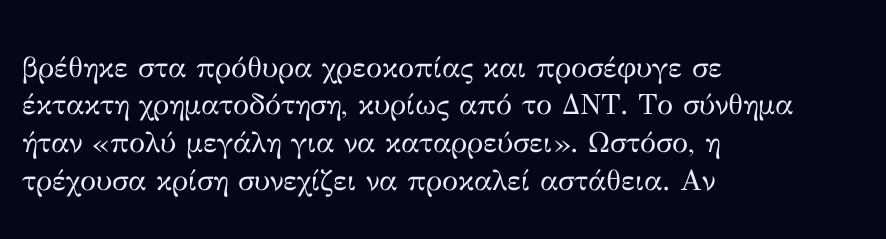βρέθηκε στα πρόθυρα χρεοκοπίας και προσέφυγε σε έκτακτη χρηματοδότηση, κυρίως από το ΔΝΤ. Το σύνθημα ήταν «πολύ μεγάλη για να καταρρεύσει». Ωστόσο, η τρέχουσα κρίση συνεχίζει να προκαλεί αστάθεια. Αν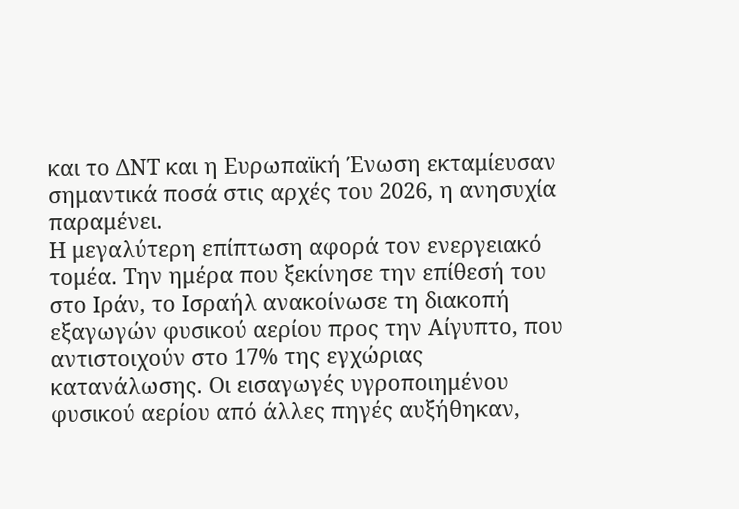και το ΔΝΤ και η Ευρωπαϊκή Ένωση εκταμίευσαν σημαντικά ποσά στις αρχές του 2026, η ανησυχία παραμένει.
Η μεγαλύτερη επίπτωση αφορά τον ενεργειακό τομέα. Την ημέρα που ξεκίνησε την επίθεσή του στο Ιράν, το Ισραήλ ανακοίνωσε τη διακοπή εξαγωγών φυσικού αερίου προς την Αίγυπτο, που αντιστοιχούν στο 17% της εγχώριας κατανάλωσης. Οι εισαγωγές υγροποιημένου φυσικού αερίου από άλλες πηγές αυξήθηκαν,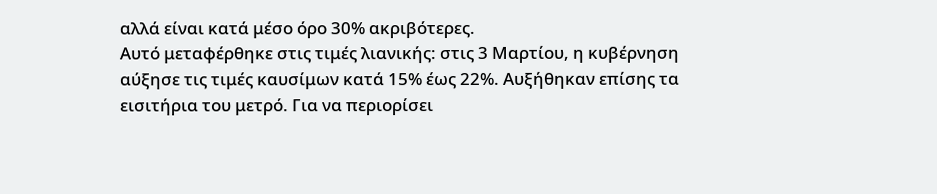αλλά είναι κατά μέσο όρο 30% ακριβότερες.
Αυτό μεταφέρθηκε στις τιμές λιανικής: στις 3 Μαρτίου, η κυβέρνηση αύξησε τις τιμές καυσίμων κατά 15% έως 22%. Αυξήθηκαν επίσης τα εισιτήρια του μετρό. Για να περιορίσει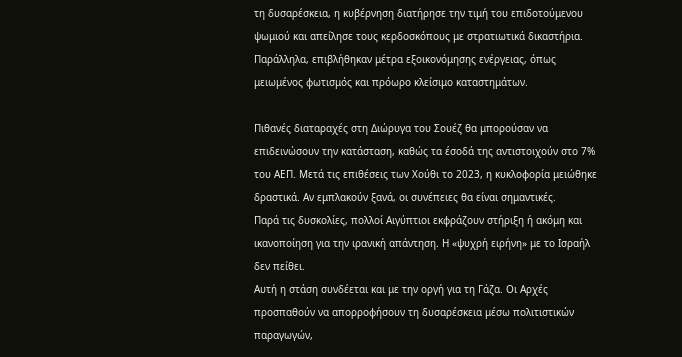τη δυσαρέσκεια, η κυβέρνηση διατήρησε την τιμή του επιδοτούμενου ψωμιού και απείλησε τους κερδοσκόπους με στρατιωτικά δικαστήρια. Παράλληλα, επιβλήθηκαν μέτρα εξοικονόμησης ενέργειας, όπως μειωμένος φωτισμός και πρόωρο κλείσιμο καταστημάτων.

Πιθανές διαταραχές στη Διώρυγα του Σουέζ θα μπορούσαν να επιδεινώσουν την κατάσταση, καθώς τα έσοδά της αντιστοιχούν στο 7% του ΑΕΠ. Μετά τις επιθέσεις των Χούθι το 2023, η κυκλοφορία μειώθηκε δραστικά. Αν εμπλακούν ξανά, οι συνέπειες θα είναι σημαντικές.
Παρά τις δυσκολίες, πολλοί Αιγύπτιοι εκφράζουν στήριξη ή ακόμη και ικανοποίηση για την ιρανική απάντηση. Η «ψυχρή ειρήνη» με το Ισραήλ δεν πείθει.
Αυτή η στάση συνδέεται και με την οργή για τη Γάζα. Οι Αρχές προσπαθούν να απορροφήσουν τη δυσαρέσκεια μέσω πολιτιστικών παραγωγών,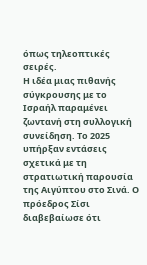όπως τηλεοπτικές σειρές.
Η ιδέα μιας πιθανής σύγκρουσης με το Ισραήλ παραμένει ζωντανή στη συλλογική συνείδηση. Το 2025 υπήρξαν εντάσεις σχετικά με τη στρατιωτική παρουσία της Αιγύπτου στο Σινά. Ο πρόεδρος Σίσι διαβεβαίωσε ότι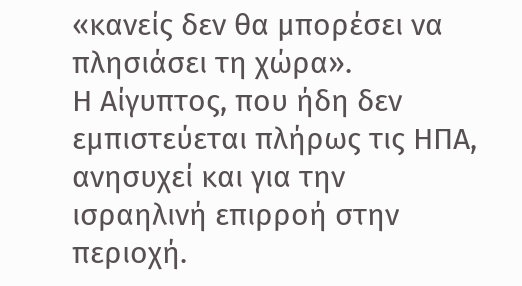«κανείς δεν θα μπορέσει να πλησιάσει τη χώρα».
Η Αίγυπτος, που ήδη δεν εμπιστεύεται πλήρως τις ΗΠΑ, ανησυχεί και για την ισραηλινή επιρροή στην περιοχή.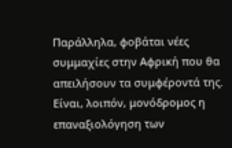Παράλληλα, φοβάται νέες συμμαχίες στην Αφρική που θα απειλήσουν τα συμφέροντά της. Είναι, λοιπόν, μονόδρομος η επαναξιολόγηση των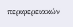περιφερειακών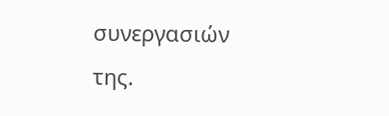συνεργασιών της.